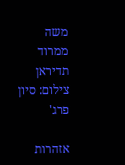משה ממרוד תדיראן
צילום: סיון פרג'

אזהרות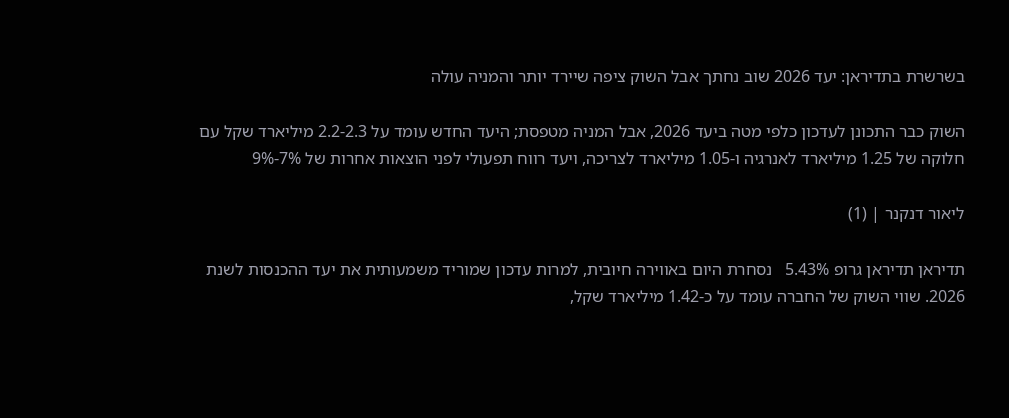בשרשרת בתדיראן: יעד 2026 שוב נחתך אבל השוק ציפה שיירד יותר והמניה עולה

השוק כבר התכונן לעדכון כלפי מטה ביעד 2026, אבל המניה מטפסת; היעד החדש עומד על 2.2-2.3 מיליארד שקל עם חלוקה של 1.25 מיליארד לאנרגיה ו-1.05 מיליארד לצריכה, ויעד רווח תפעולי לפני הוצאות אחרות של 7%-9%

ליאור דנקנר | (1)

תדיראן תדיראן גרופ 5.43%   נסחרת היום באווירה חיובית, למרות עדכון שמוריד משמעותית את יעד ההכנסות לשנת 2026. שווי השוק של החברה עומד על כ-1.42 מיליארד שקל,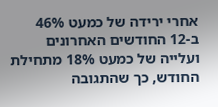אחרי ירידה של כמעט 46% ב-12 החודשים האחרונים ועלייה של כמעט 18% מתחילת החודש, כך שהתגובה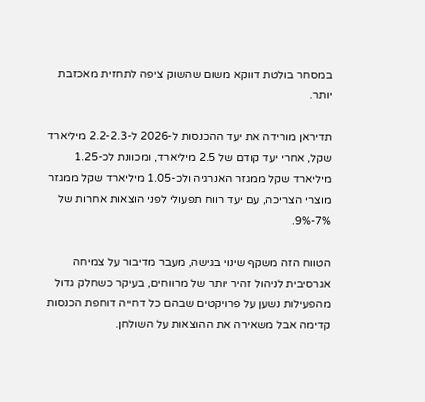במסחר בולטת דווקא משום שהשוק ציפה לתחזית מאכזבת יותר.

תדיראן מורידה את יעד ההכנסות ל-2026 ל-2.2-2.3 מיליארד שקל, אחרי יעד קודם של 2.5 מיליארד, ומכוונת לכ-1.25 מיליארד שקל ממגזר האנרגיה ולכ-1.05 מיליארד שקל ממגזר מוצרי הצריכה, עם יעד רווח תפעולי לפני הוצאות אחרות של 7%-9%.

הטווח הזה משקף שינוי בגישה, מעבר מדיבור על צמיחה אגרסיבית לניהול זהיר יותר של מרווחים, בעיקר כשחלק גדול מהפעילות נשען על פרויקטים שבהם כל דחייה דוחפת הכנסות קדימה אבל משאירה את ההוצאות על השולחן.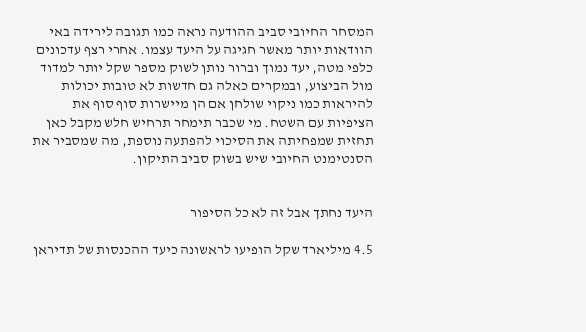המסחר החיובי סביב ההודעה נראה כמו תגובה לירידה באי הוודאות יותר מאשר חגיגה על היעד עצמו. אחרי רצף עדכונים כלפי מטה, יעד נמוך וברור נותן לשוק מספר שקל יותר למדוד מול הביצוע, ובמקרים כאלה גם חדשות לא טובות יכולות להיראות כמו ניקוי שולחן אם הן מיישרות סוף סוף את הציפיות עם השטח. מי שכבר תימחר תרחיש חלש מקבל כאן תחזית שמפחיתה את הסיכוי להפתעה נוספת, מה שמסביר את הסנטימנט החיובי שיש בשוק סביב התיקון.


היעד נחתך אבל זה לא כל הסיפור

4.5 מיליארד שקל הופיעו לראשונה כיעד ההכנסות של תדיראן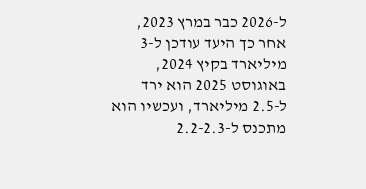ל-2026 כבר במרץ 2023, אחר כך היעד עודכן ל-3 מיליארד בקיץ 2024, באוגוסט 2025 הוא ירד ל-2.5 מיליארד, ועכשיו הוא מתכנס ל-2.2-2.3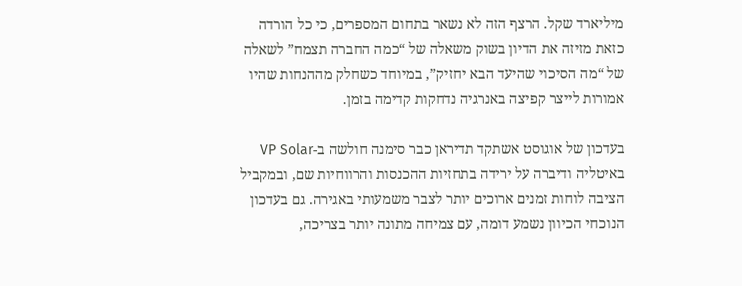מיליארד שקל. הרצף הזה לא נשאר בתחום המספרים, כי כל הורדה כזאת מזיזה את הדיון בשוק משאלה של “כמה החברה תצמח” לשאלה של “מה הסיכוי שהיעד הבא יחזיק”, במיוחד כשחלק מההנחות שהיו אמורות לייצר קפיצה באנרגיה נדחקות קדימה בזמן.

בעדכון של אוגוסט אשתקד תדיראן כבר סימנה חולשה ב-VP Solar באיטליה ודיברה על ירידה בתחזיות ההכנסות והרווחיות שם, ובמקביל הציבה לוחות זמנים ארוכים יותר לצבר משמעותי באגירה. גם בעדכון הנוכחי הכיוון נשמע דומה, עם צמיחה מתונה יותר בצריכה,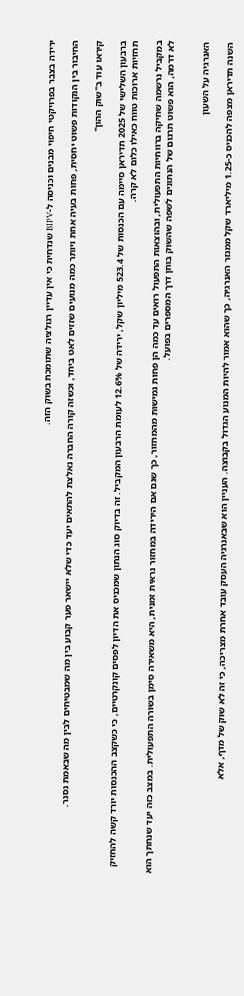ירידה בצבר בפרויקטי חיפוי מבנים וכניסה ל-BIPV שנדחית כי אין עדיין רגולציה שתומכת בשוק הזה.

החיבור בין הנקודות פשוט יחסית, פחות בעיה אחת ויותר כמה מנועים שזזים לאט ביחד, וכשזה קורה החברה נאלצת להתאים יעד כדי שלא יישאר פער קבוע בין מה שמבטיחים לבין מה שבאמת נסגר.

קיראו עוד ב"שוק ההון"

ברבעון השלישי של 2025 תדיראן סיימה עם הכנסות של 523.4 מיליון שקל, ירידה של 12.6% לעומת הרבעון המקביל. זה בדיוק סוג הנתון שמכניס את הדיון לפסים קונקרטיים, כי כשקצב ההכנסות יורד קשה להחזיק תחזיות ארוכות טווח כאילו כלום לא קרה.

במקביל נרשמה שחיקה ברווחיות התפעולית, ובהוצאות התפעול רואים עד כמה הן פחות גמישות מהמחזור, כך שגם אם הירידה במחזור נראית זמנית, היא משאירה סימן בשורה התפעולית. במצב כזה יעד שנחתך הוא לא דרמה, הוא פשוט תרגום של הנתונים לשפה שהשוק בוחן דרך המספרים בפועל.


האנרגיה על השעון

השנה תדיראן מצפה להכניס כ-1.25 מיליארד שקל ממגזר האנרגיה, כך שהוא אמור להיות המנוע הגדול בקבוצה. העניין הוא שבאנרגיה העסק עובד אחרת מצריכה, כי זה לא שוק של מדף, אלא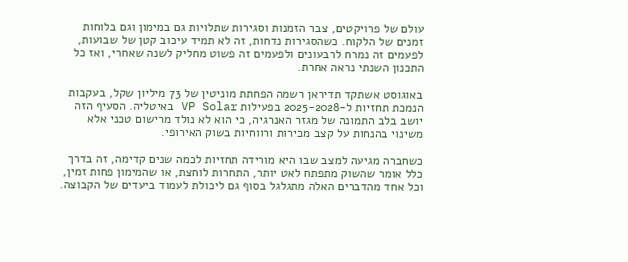עולם של פרויקטים, צבר הזמנות וסגירות שתלויות גם במימון וגם בלוחות זמנים של הלקוח. כשהסגירות נדחות, זה לא תמיד עיכוב קטן של שבועות, לפעמים זה נמרח לרבעונים ולפעמים זה פשוט מחליק לשנה שאחרי, ואז כל התכנון השנתי נראה אחרת.

באוגוסט אשתקד תדיראן רשמה הפחתת מוניטין של 73 מיליון שקל, בעקבות הנמכת תחזיות ל-2025-2028 בפעילות VP Solar באיטליה. הסעיף הזה יושב בלב התמונה של מגזר האנרגיה, כי הוא לא נולד מרישום טכני אלא משינוי בהנחות על קצב מכירות ורווחיות בשוק האירופי.

כשחברה מגיעה למצב שבו היא מורידה תחזיות לכמה שנים קדימה, זה בדרך כלל אומר שהשוק מתפתח לאט יותר, התחרות לוחצת, או שהמימון פחות זמין, וכל אחד מהדברים האלה מתגלגל בסוף גם ליכולת לעמוד ביעדים של הקבוצה.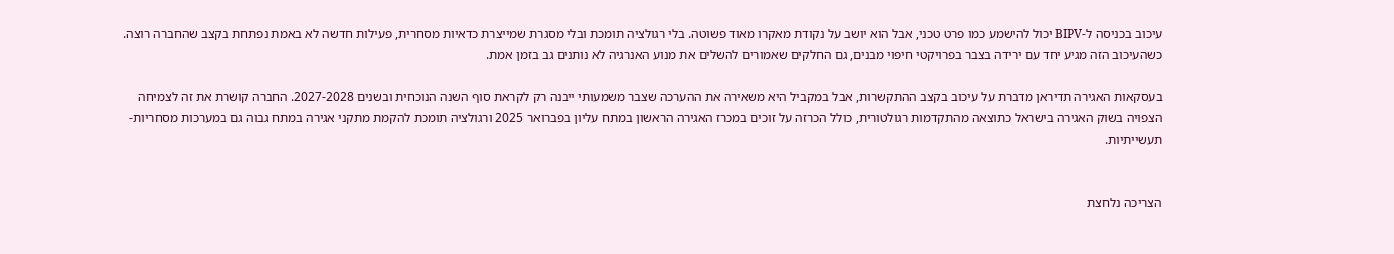עיכוב בכניסה ל-BIPV יכול להישמע כמו פרט טכני, אבל הוא יושב על נקודת מאקרו מאוד פשוטה. בלי רגולציה תומכת ובלי מסגרת שמייצרת כדאיות מסחרית, פעילות חדשה לא באמת נפתחת בקצב שהחברה רוצה. כשהעיכוב הזה מגיע יחד עם ירידה בצבר בפרויקטי חיפוי מבנים, גם החלקים שאמורים להשלים את מנוע האנרגיה לא נותנים גב בזמן אמת.

בעסקאות האגירה תדיראן מדברת על עיכוב בקצב ההתקשרות, אבל במקביל היא משאירה את ההערכה שצבר משמעותי ייבנה רק לקראת סוף השנה הנוכחית ובשנים 2027-2028. החברה קושרת את זה לצמיחה הצפויה בשוק האגירה בישראל כתוצאה מהתקדמות רגולטורית, כולל הכרזה על זוכים במכרז האגירה הראשון במתח עליון בפברואר 2025 ורגולציה תומכת להקמת מתקני אגירה במתח גבוה גם במערכות מסחריות-תעשייתיות.


הצריכה נלחצת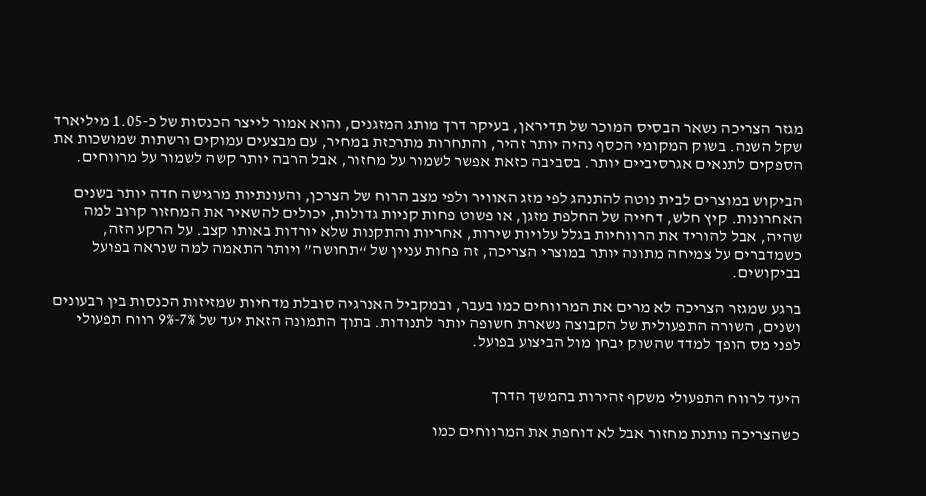מגזר הצריכה נשאר הבסיס המוכר של תדיראן, בעיקר דרך מותג המזגנים, והוא אמור לייצר הכנסות של כ-1.05 מיליארד שקל השנה. בשוק המקומי הכסף נהיה יותר זהיר, והתחרות מתרכזת במחיר, עם מבצעים עמוקים ורשתות שמושכות את הספקים לתנאים אגרסיביים יותר. בסביבה כזאת אפשר לשמור על מחזור, אבל הרבה יותר קשה לשמור על מרווחים.

הביקוש במוצרים לבית נוטה להתנהג לפי מזג האוויר ולפי מצב הרוח של הצרכן, והעונתיות מרגישה חדה יותר בשנים האחרונות. קיץ חלש, דחייה של החלפת מזגן, או פשוט פחות קניות גדולות, יכולים להשאיר את המחזור קרוב למה שהיה, אבל להוריד את הרווחיות בגלל עלויות שירות, אחריות והתקנות שלא יורדות באותו קצב. על הרקע הזה, כשמדברים על צמיחה מתונה יותר במוצרי הצריכה, זה פחות עניין של “תחושה” ויותר התאמה למה שנראה בפועל בביקושים.

ברגע שמגזר הצריכה לא מרים את המרווחים כמו בעבר, ובמקביל האנרגיה סובלת מדחיות שמזיזות הכנסות בין רבעונים ושנים, השורה התפעולית של הקבוצה נשארת חשופה יותר לתנודות. בתוך התמונה הזאת יעד של 7%-9% רווח תפעולי לפני מס הופך למדד שהשוק יבחן מול הביצוע בפועל.


היעד לרווח התפעולי משקף זהירות בהמשך הדרך

כשהצריכה נותנת מחזור אבל לא דוחפת את המרווחים כמו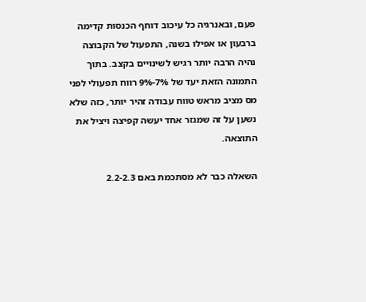פעם, ובאנרגיה כל עיכוב דוחף הכנסות קדימה ברבעון או אפילו בשנה, התפעול של הקבוצה נהיה הרבה יותר רגיש לשינויים בקצב. בתוך התמונה הזאת יעד של 7%-9% רווח תפעולי לפני מס מציב מראש טווח עבודה זהיר יותר, כזה שלא נשען על זה שמגזר אחד יעשה קפיצה ויציל את התוצאה.

השאלה כבר לא מסתכמת באם 2.2-2.3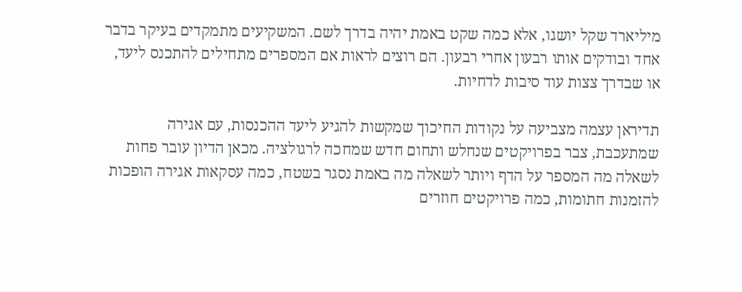מיליארד שקל יושגו, אלא כמה שקט באמת יהיה בדרך לשם. המשקיעים מתמקדים בעיקר בדבר אחד ובודקים אותו רבעון אחרי רבעון. הם רוצים לראות אם המספרים מתחילים להתכנס ליעד, או שבדרך צצות עוד סיבות לדחיות.

תדיראן עצמה מצביעה על נקודות החיכוך שמקשות להגיע ליעד ההכנסות, עם אגירה שמתעכבת, צבר בפרויקטים שנחלש ותחום חדש שמחכה לרגולציה. מכאן הדיון עובר פחות לשאלה מה המספר על הדף ויותר לשאלה מה באמת נסגר בשטח, כמה עסקאות אגירה הופכות להזמנות חתומות, כמה פרויקטים חוזרים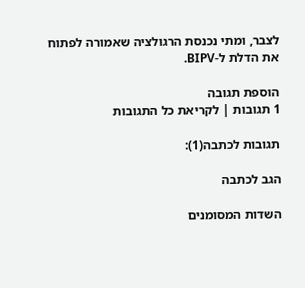לצבר, ומתי נכנסת הרגולציה שאמורה לפתוח את הדלת ל-BIPV.

הוספת תגובה
1 תגובות | לקריאת כל התגובות

תגובות לכתבה(1):

הגב לכתבה

השדות המסומנים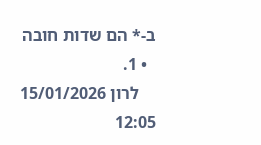ב-* הם שדות חובה
  • 1.
    לרון 15/01/2026 12:05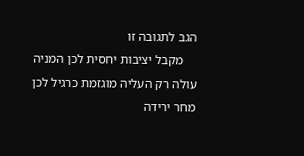הגב לתגובה זו
    מקבל יציבות יחסית לכן המניה עולה רק העליה מוגזמת כרגיל לכן מחר ירידה